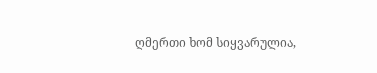ღმერთი ხომ სიყვარულია,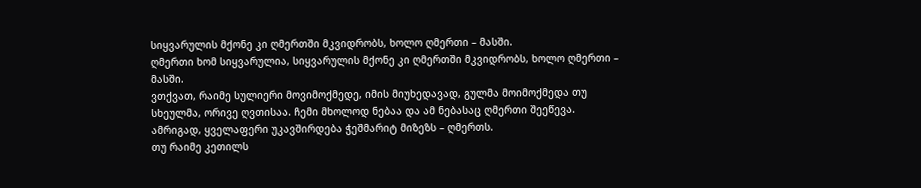სიყვარულის მქონე კი ღმერთში მკვიდრობს, ხოლო ღმერთი – მასში.
ღმერთი ხომ სიყვარულია, სიყვარულის მქონე კი ღმერთში მკვიდრობს, ხოლო ღმერთი – მასში.
ვთქვათ, რაიმე სულიერი მოვიმოქმედე, იმის მიუხედავად, გულმა მოიმოქმედა თუ სხეულმა, ორივე ღვთისაა. ჩემი მხოლოდ ნებაა და ამ ნებასაც ღმერთი შეეწევა. ამრიგად, ყველაფერი უკავშირდება ჭეშმარიტ მიზეზს – ღმერთს.
თუ რაიმე კეთილს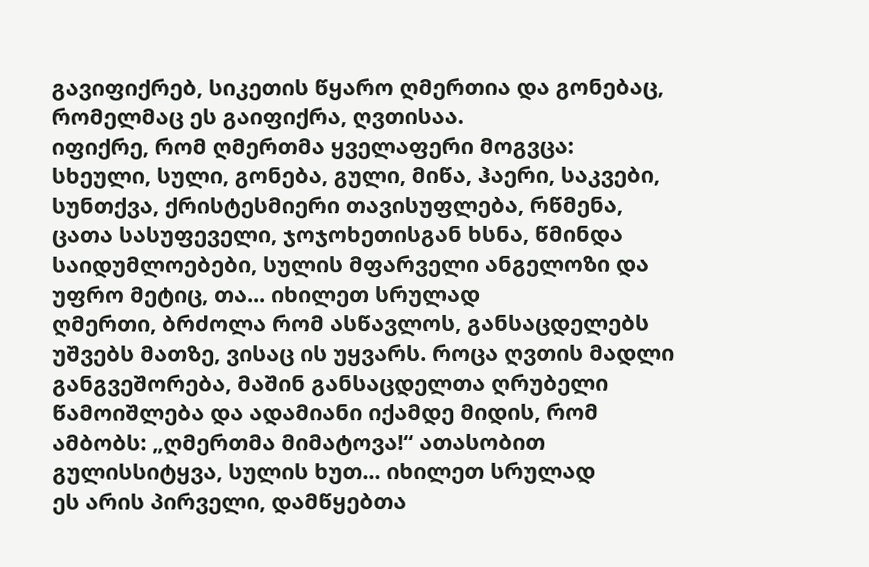გავიფიქრებ, სიკეთის წყარო ღმერთია და გონებაც, რომელმაც ეს გაიფიქრა, ღვთისაა.
იფიქრე, რომ ღმერთმა ყველაფერი მოგვცა: სხეული, სული, გონება, გული, მიწა, ჰაერი, საკვები, სუნთქვა, ქრისტესმიერი თავისუფლება, რწმენა, ცათა სასუფეველი, ჯოჯოხეთისგან ხსნა, წმინდა საიდუმლოებები, სულის მფარველი ანგელოზი და უფრო მეტიც, თა... იხილეთ სრულად
ღმერთი, ბრძოლა რომ ასწავლოს, განსაცდელებს უშვებს მათზე, ვისაც ის უყვარს. როცა ღვთის მადლი განგვეშორება, მაშინ განსაცდელთა ღრუბელი წამოიშლება და ადამიანი იქამდე მიდის, რომ ამბობს: „ღმერთმა მიმატოვა!“ ათასობით გულისსიტყვა, სულის ხუთ... იხილეთ სრულად
ეს არის პირველი, დამწყებთა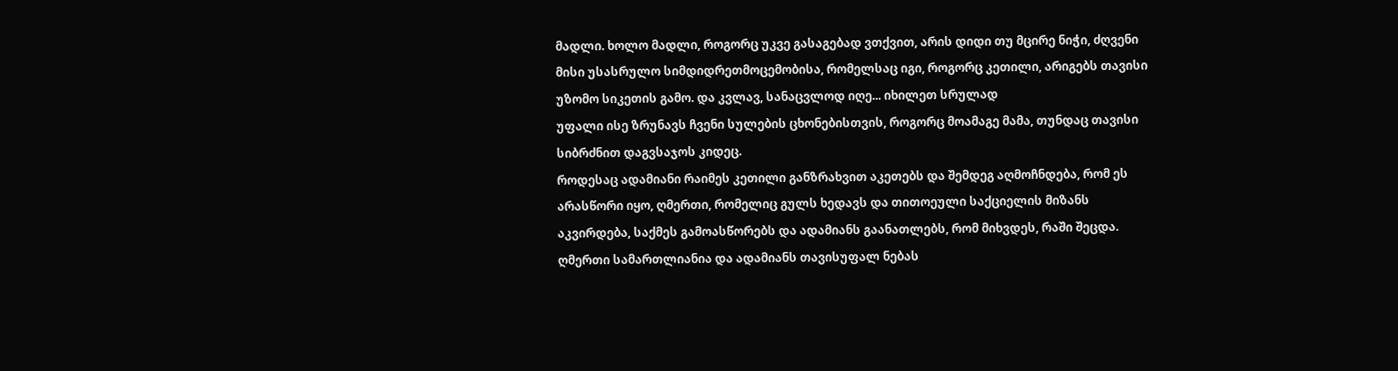მადლი. ხოლო მადლი, როგორც უკვე გასაგებად ვთქვით, არის დიდი თუ მცირე ნიჭი, ძღვენი მისი უსასრულო სიმდიდრეთმოცემობისა, რომელსაც იგი, როგორც კეთილი, არიგებს თავისი უზომო სიკეთის გამო. და კვლავ, სანაცვლოდ იღე... იხილეთ სრულად
უფალი ისე ზრუნავს ჩვენი სულების ცხონებისთვის, როგორც მოამაგე მამა, თუნდაც თავისი სიბრძნით დაგვსაჯოს კიდეც.
როდესაც ადამიანი რაიმეს კეთილი განზრახვით აკეთებს და შემდეგ აღმოჩნდება, რომ ეს არასწორი იყო, ღმერთი, რომელიც გულს ხედავს და თითოეული საქციელის მიზანს აკვირდება, საქმეს გამოასწორებს და ადამიანს გაანათლებს, რომ მიხვდეს, რაში შეცდა.
ღმერთი სამართლიანია და ადამიანს თავისუფალ ნებას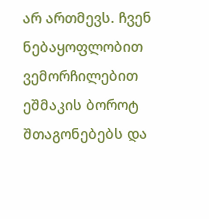არ ართმევს. ჩვენ ნებაყოფლობით ვემორჩილებით ეშმაკის ბოროტ შთაგონებებს და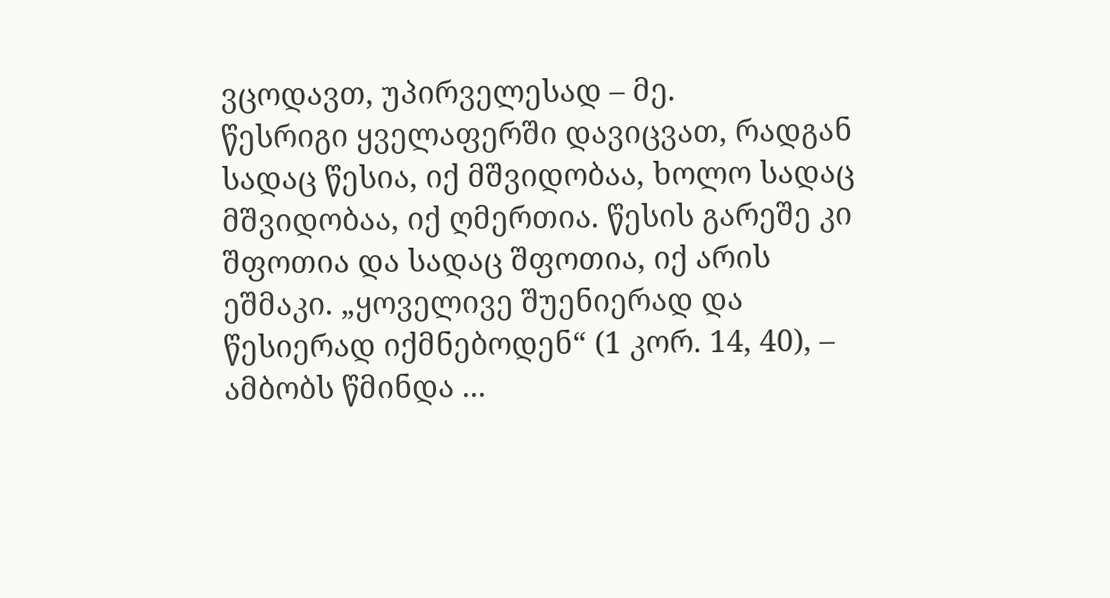ვცოდავთ, უპირველესად – მე.
წესრიგი ყველაფერში დავიცვათ, რადგან სადაც წესია, იქ მშვიდობაა, ხოლო სადაც მშვიდობაა, იქ ღმერთია. წესის გარეშე კი შფოთია და სადაც შფოთია, იქ არის ეშმაკი. „ყოველივე შუენიერად და წესიერად იქმნებოდენ“ (1 კორ. 14, 40), – ამბობს წმინდა ...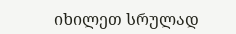იხილეთ სრულად